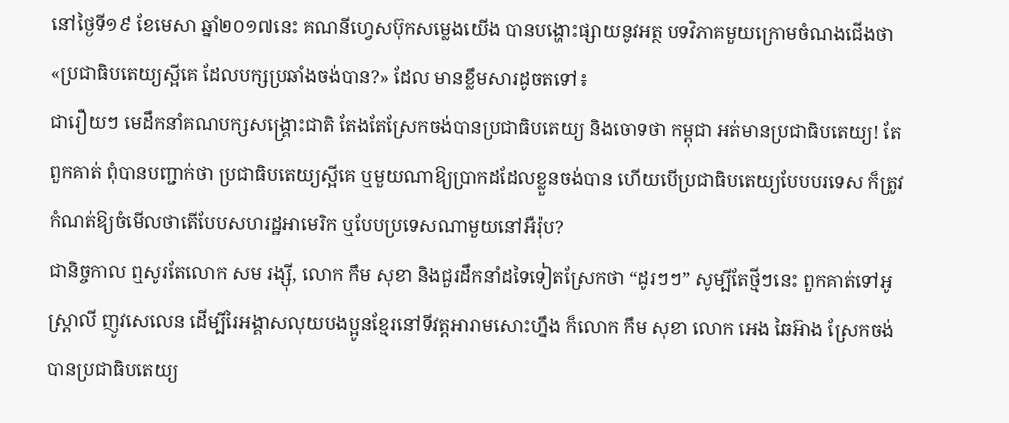នៅថ្ងៃទី១៩ ខែមេសា ឆ្នាំ២០១៧នេះ គណនីហ្វេសប៊ុកសម្លេងយើង បានបង្ហោះផ្សាយនូវអត្ថ បទវិភាគមួយក្រោមចំណងជើងថា «ប្រជាធិបតេយ្យស្អីគេ ដែលបក្សប្រឆាំងចង់បាន?» ដែល មានខ្លឹមសារដូចតទៅ៖
ជារឿយៗ មេដឹកនាំគណបក្សសង្គ្រោះជាតិ តែងតែស្រែកចង់បានប្រជាធិបតេយ្យ និងចោទថា កម្ពុជា អត់មានប្រជាធិបតេយ្យ! តែពួកគាត់ ពុំបានបញ្ជាក់ថា ប្រជាធិបតេយ្យស្អីគេ ឬមួយណាឱ្យប្រាកដដែលខ្លួនចង់បាន ហើយបើប្រជាធិបតេយ្យបែបបរទេស ក៏ត្រូវកំណត់ឱ្យចំមើលថាតើបែបសហរដ្ឋអាមេរិក ឬបែបប្រទេសណាមួយនៅអឺរ៉ុប?
ជានិច្ចកាល ឮសូរតែលោក សម រង្ស៊ី, លោក កឹម សុខា និងជួរដឹកនាំដទៃទៀតស្រែកថា “ដូរៗៗ” សូម្បីតែថ្មីៗនេះ ពួកគាត់ទៅអូស្ត្រាលី ញូវសេលេន ដើម្បីរៃអង្គាសលុយបងប្អូនខ្មែរនៅទីវត្តអារាមសោះហ្នឹង ក៏លោក កឹម សុខា លោក អេង ឆៃអ៊ាង ស្រែកចង់បានប្រជាធិបតេយ្យ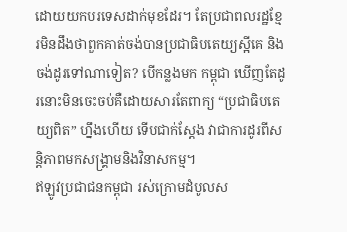ដោយយកបរទេសដាក់មុខដែរ។ តែប្រជាពលរដ្ឋខ្មែរមិនដឹងថាពួកគាត់ចង់បានប្រជាធិបតេយ្យស្អីគេ និងចង់ដូរទៅណាទៀត? បើកន្លងមក កម្ពុជា ឃើញតែដូរនោះមិនចេះចប់គឺដោយសារតែពាក្យ “ប្រជាធិបតេយ្យពិត” ហ្នឹងហើយ ទើបជាក់ស្តែង វាជាការដូរពីសន្តិភាពមកសង្គ្រាមនិងវិនាសកម្ម។
ឥឡូវប្រជាជនកម្ពុជា រស់ក្រោមដំបូលស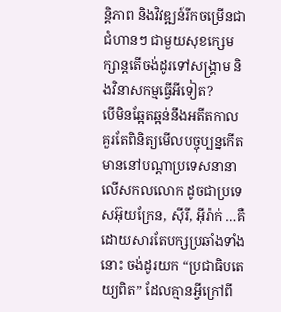ន្តិភាព និងវិវឌ្ឍន៍រីកចម្រើនជាជំហានៗ ជាមួយសុខក្សេមក្សាន្តតើចង់ដូរទៅសង្គ្រាម និងវិនាសកម្មធ្វើអីទៀត?
បើមិនឆ្អែតឆ្អន់នឹងអតីតកាល គួរតែពិនិត្យមើលបច្ចុប្បន្នកើតមាននៅបណ្តាប្រទេសនានាលើសកលលោក ដូចជាប្រទេសអ៊ុយក្រែន, ស៊ីរី, អ៊ីរ៉ាក់ …គឺដោយសារតែបក្សប្រឆាំងទាំងនោះ ចង់ដូរយក “ប្រជាធិបតេយ្យពិត” ដែលគ្មានអ្វីក្រៅពី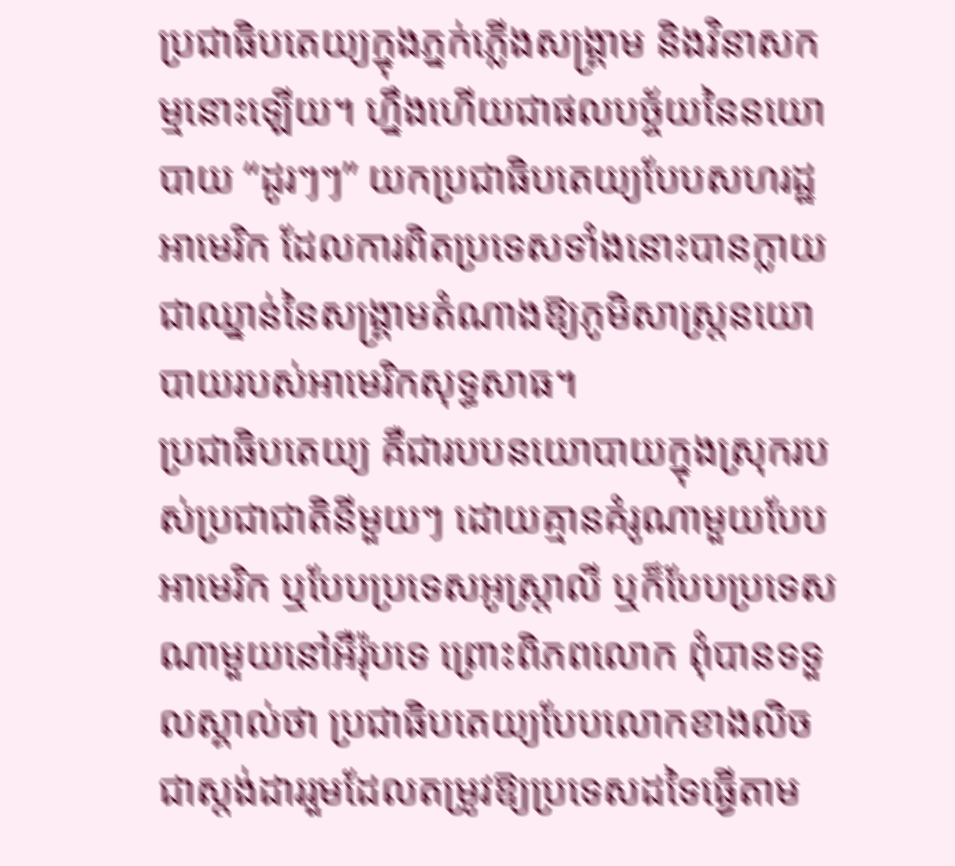ប្រជាធិបតេយ្យក្នុងភ្នក់ភ្លើងសង្គ្រាម និងវិនាសកម្មនោះឡើយ។ ហ្នឹងហើយជាផលបច្ច័យនៃនយោបាយ “ដូរៗៗ” យកប្រជាធិបតេយ្យបែបសហរដ្ឋអាមេរិក ដែលការពិតប្រទេសទាំងនោះបានក្លាយជាឈ្នាន់នៃសង្គ្រាមតំណាងឱ្យភូមិសាស្ត្រនយោបាយរបស់អាមេរិកសុទ្ធសាធ។
ប្រជាធិបតេយ្យ គឺជារបបនយោបាយក្នុងស្រុករបស់ប្រជាជាតិនីមួយៗ ដោយគ្មានគំរូណាមួយបែបអាមេរិក ឬបែបប្រទេសអូស្ត្រាលី ឬក៏បែបប្រទេសណាមួយនៅអឺរ៉ុបទេ ព្រោះពិភពលោក ពុំបានទទួលស្គាល់ថា ប្រជាធិបតេយ្យបែបលោកខាងលិច ជាស្តង់ដាររួមដែលតម្រូវឱ្យប្រទេសដទៃធ្វើតាម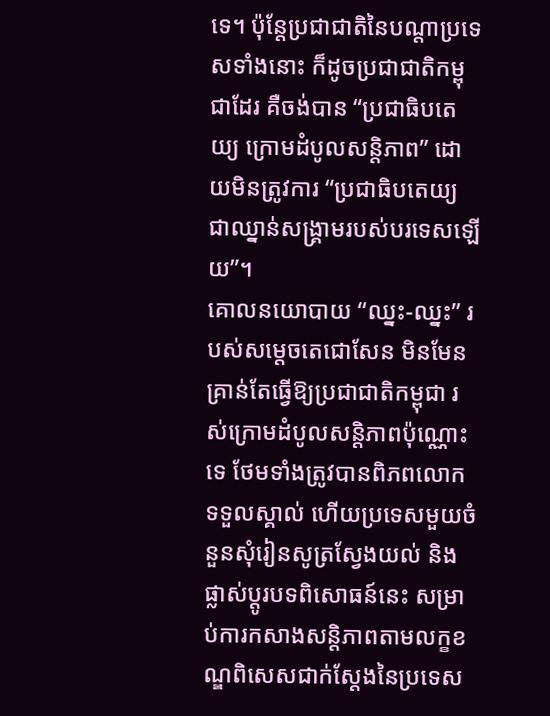ទេ។ ប៉ុន្តែប្រជាជាតិនៃបណ្តាប្រទេសទាំងនោះ ក៏ដូចប្រជាជាតិកម្ពុជាដែរ គឺចង់បាន “ប្រជាធិបតេយ្យ ក្រោមដំបូលសន្តិភាព” ដោយមិនត្រូវការ “ប្រជាធិបតេយ្យ ជាឈ្នាន់សង្គ្រាមរបស់បរទេសឡើយ”។
គោលនយោបាយ “ឈ្នះ-ឈ្នះ” របស់សម្តេចតេជោសែន មិនមែនគ្រាន់តែធ្វើឱ្យប្រជាជាតិកម្ពុជា រស់ក្រោមដំបូលសន្តិភាពប៉ុណ្ណោះទេ ថែមទាំងត្រូវបានពិភពលោកទទួលស្គាល់ ហើយប្រទេសមួយចំនួនសុំរៀនសូត្រស្វែងយល់ និងផ្លាស់ប្តូរបទពិសោធន៍នេះ សម្រាប់ការកសាងសន្តិភាពតាមលក្ខខណ្ឌពិសេសជាក់ស្តែងនៃប្រទេស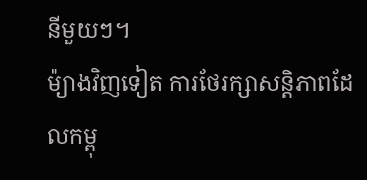នីមួយៗ។
ម៉្យាងវិញទៀត ការថែរក្សាសន្តិភាពដែលកម្ពុ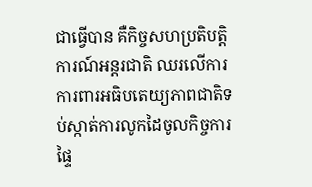ជាធ្វើបាន គឺកិច្ចសហប្រតិបត្តិការណ៍អន្តរជាតិ ឈរលើការការពារអធិបតេយ្យភាពជាតិទប់ស្កាត់ការលូកដៃចូលកិច្ចការផ្ទៃ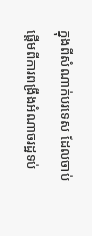ក្នុងពីសំណាក់បរទេស ដែលចាប់ផ្តើមពីការពង្រឹងអំណាចរដ្ឋទប់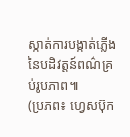ស្កាត់ការបង្កាត់ភ្លើងនៃបដិវត្តន៍ពណ៌គ្រប់រូបភាព៕
(ប្រភព៖ ហ្វេសប៊ុក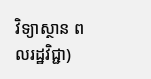វិទ្យាស្ថាន ពលរដ្ឋវិជ្ជា)